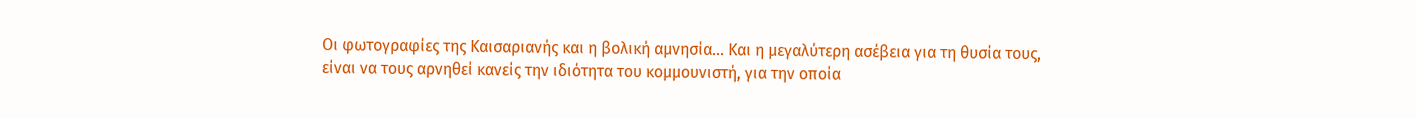Οι φωτογραφίες της Καισαριανής και η βολική αμνησία... Και η μεγαλύτερη ασέβεια για τη θυσία τους, είναι να τους αρνηθεί κανείς την ιδιότητα του κομμουνιστή, για την οποία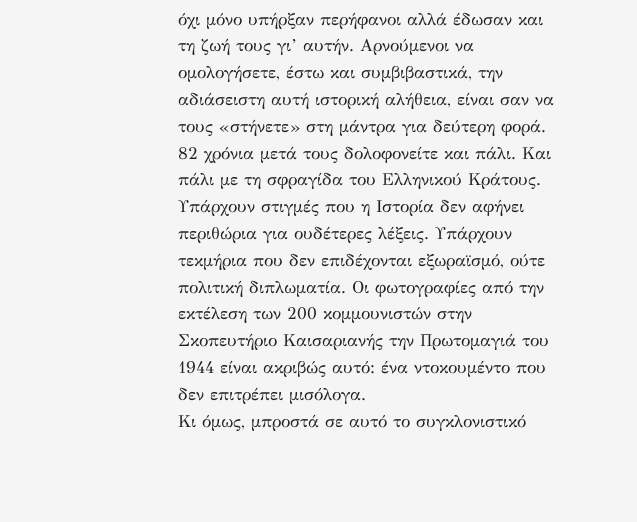όχι μόνο υπήρξαν περήφανοι αλλά έδωσαν και τη ζωή τους γι’ αυτήν. Αρνούμενοι να ομολογήσετε, έστω και συμβιβαστικά, την αδιάσειστη αυτή ιστορική αλήθεια, είναι σαν να τους «στήνετε» στη μάντρα για δεύτερη φορά. 82 χρόνια μετά τους δολοφονείτε και πάλι. Και πάλι με τη σφραγίδα του Ελληνικού Κράτους.
Υπάρχουν στιγμές που η Ιστορία δεν αφήνει περιθώρια για ουδέτερες λέξεις. Υπάρχουν τεκμήρια που δεν επιδέχονται εξωραϊσμό, ούτε πολιτική διπλωματία. Οι φωτογραφίες από την εκτέλεση των 200 κομμουνιστών στην Σκοπευτήριο Καισαριανής την Πρωτομαγιά του 1944 είναι ακριβώς αυτό: ένα ντοκουμέντο που δεν επιτρέπει μισόλογα.
Κι όμως, μπροστά σε αυτό το συγκλονιστικό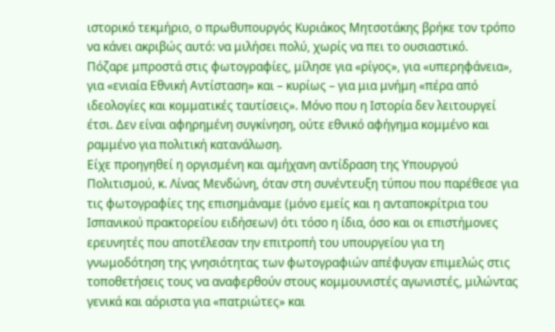ιστορικό τεκμήριο, ο πρωθυπουργός Κυριάκος Μητσοτάκης βρήκε τον τρόπο να κάνει ακριβώς αυτό: να μιλήσει πολύ, χωρίς να πει το ουσιαστικό.
Πόζαρε μπροστά στις φωτογραφίες, μίλησε για «ρίγος», για «υπερηφάνεια», για «ενιαία Εθνική Αντίσταση» και – κυρίως – για μια μνήμη «πέρα από ιδεολογίες και κομματικές ταυτίσεις». Μόνο που η Ιστορία δεν λειτουργεί έτσι. Δεν είναι αφηρημένη συγκίνηση, ούτε εθνικό αφήγημα κομμένο και ραμμένο για πολιτική κατανάλωση.
Είχε προηγηθεί η οργισμένη και αμήχανη αντίδραση της Υπουργού Πολιτισμού, κ. Λίνας Μενδώνη, όταν στη συνέντευξη τύπου που παρέθεσε για τις φωτογραφίες της επισημάναμε (μόνο εμείς και η ανταποκρίτρια του Ισπανικού πρακτορείου ειδήσεων) ότι τόσο η ίδια, όσο και οι επιστήμονες ερευνητές που αποτέλεσαν την επιτροπή του υπουργείου για τη γνωμοδότηση της γνησιότητας των φωτογραφιών απέφυγαν επιμελώς στις τοποθετήσεις τους να αναφερθούν στους κομμουνιστές αγωνιστές, μιλώντας γενικά και αόριστα για «πατριώτες» και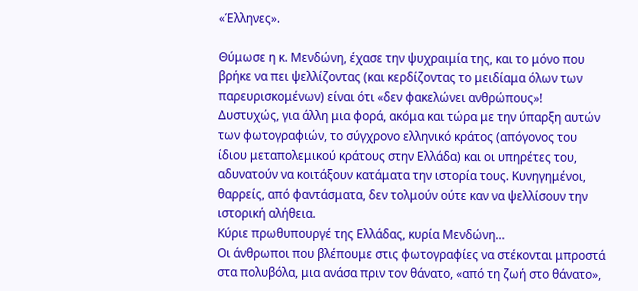«Έλληνες».

Θύμωσε η κ. Μενδώνη, έχασε την ψυχραιμία της, και το μόνο που βρήκε να πει ψελλίζοντας (και κερδίζοντας το μειδίαμα όλων των παρευρισκομένων) είναι ότι «δεν φακελώνει ανθρώπους»!
Δυστυχώς, για άλλη μια φορά, ακόμα και τώρα με την ύπαρξη αυτών των φωτογραφιών, το σύγχρονο ελληνικό κράτος (απόγονος του ίδιου μεταπολεμικού κράτους στην Ελλάδα) και οι υπηρέτες του, αδυνατούν να κοιτάξουν κατάματα την ιστορία τους. Κυνηγημένοι, θαρρείς, από φαντάσματα, δεν τολμούν ούτε καν να ψελλίσουν την ιστορική αλήθεια.
Κύριε πρωθυπουργέ της Ελλάδας, κυρία Μενδώνη…
Οι άνθρωποι που βλέπουμε στις φωτογραφίες να στέκονται μπροστά στα πολυβόλα, μια ανάσα πριν τον θάνατο, «από τη ζωή στο θάνατο»,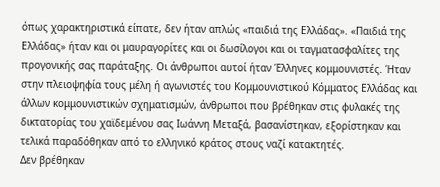όπως χαρακτηριστικά είπατε, δεν ήταν απλώς «παιδιά της Ελλάδας». «Παιδιά της Ελλάδας» ήταν και οι μαυραγορίτες και οι δωσίλογοι και οι ταγματασφαλίτες της προγονικής σας παράταξης. Οι άνθρωποι αυτοί ήταν Έλληνες κομμουνιστές. Ήταν στην πλειοψηφία τους μέλη ή αγωνιστές του Κομμουνιστικού Κόμματος Ελλάδας και άλλων κομμουνιστικών σχηματισμών, άνθρωποι που βρέθηκαν στις φυλακές της δικτατορίας του χαϊδεμένου σας Ιωάννη Μεταξά, βασανίστηκαν, εξορίστηκαν και τελικά παραδόθηκαν από το ελληνικό κράτος στους ναζί κατακτητές.
Δεν βρέθηκαν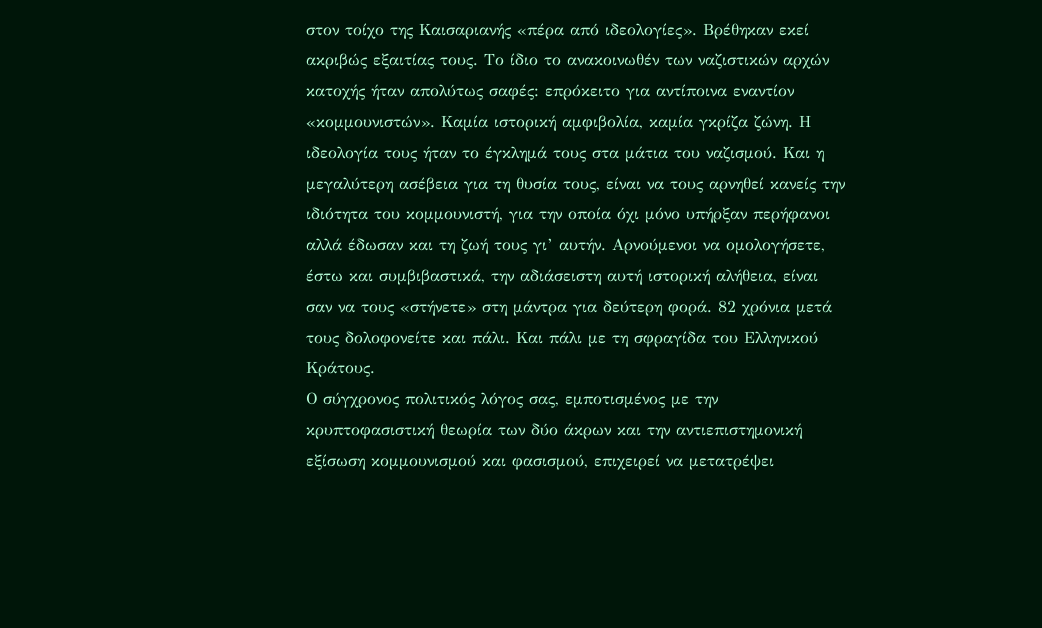στον τοίχο της Καισαριανής «πέρα από ιδεολογίες». Βρέθηκαν εκεί ακριβώς εξαιτίας τους. Το ίδιο το ανακοινωθέν των ναζιστικών αρχών κατοχής ήταν απολύτως σαφές: επρόκειτο για αντίποινα εναντίον «κομμουνιστών». Καμία ιστορική αμφιβολία, καμία γκρίζα ζώνη. Η ιδεολογία τους ήταν το έγκλημά τους στα μάτια του ναζισμού. Και η μεγαλύτερη ασέβεια για τη θυσία τους, είναι να τους αρνηθεί κανείς την ιδιότητα του κομμουνιστή, για την οποία όχι μόνο υπήρξαν περήφανοι αλλά έδωσαν και τη ζωή τους γι’ αυτήν. Αρνούμενοι να ομολογήσετε, έστω και συμβιβαστικά, την αδιάσειστη αυτή ιστορική αλήθεια, είναι σαν να τους «στήνετε» στη μάντρα για δεύτερη φορά. 82 χρόνια μετά τους δολοφονείτε και πάλι. Και πάλι με τη σφραγίδα του Ελληνικού Κράτους.
Ο σύγχρονος πολιτικός λόγος σας, εμποτισμένος με την κρυπτοφασιστική θεωρία των δύο άκρων και την αντιεπιστημονική εξίσωση κομμουνισμού και φασισμού, επιχειρεί να μετατρέψει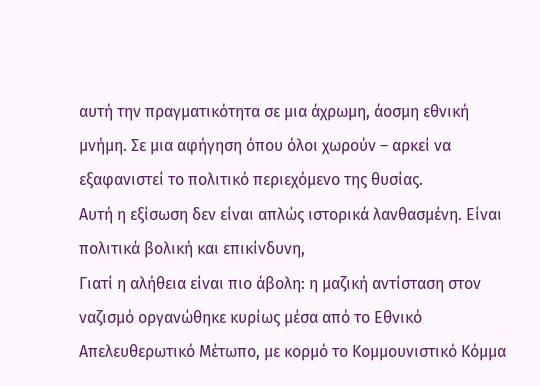αυτή την πραγματικότητα σε μια άχρωμη, άοσμη εθνική μνήμη. Σε μια αφήγηση όπου όλοι χωρούν – αρκεί να εξαφανιστεί το πολιτικό περιεχόμενο της θυσίας.
Αυτή η εξίσωση δεν είναι απλώς ιστορικά λανθασμένη. Είναι πολιτικά βολική και επικίνδυνη,
Γιατί η αλήθεια είναι πιο άβολη: η μαζική αντίσταση στον ναζισμό οργανώθηκε κυρίως μέσα από το Εθνικό Απελευθερωτικό Μέτωπο, με κορμό το Κομμουνιστικό Κόμμα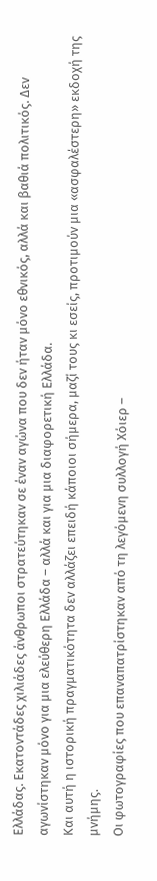Ελλάδας. Εκατοντάδες χιλιάδες άνθρωποι στρατεύτηκαν σε έναν αγώνα που δεν ήταν μόνο εθνικός, αλλά και βαθιά πολιτικός. Δεν αγωνίστηκαν μόνο για μια ελεύθερη Ελλάδα – αλλά και για μια διαφορετική Ελλάδα.
Και αυτή η ιστορική πραγματικότητα δεν αλλάζει επειδή κάποιοι σήμερα, μαζί τους κι εσείς, προτιμούν μια «ασφαλέστερη» εκδοχή της μνήμης.
Οι φωτογραφίες που επαναπατρίστηκαν από τη λεγόμενη συλλογή Χόιερ –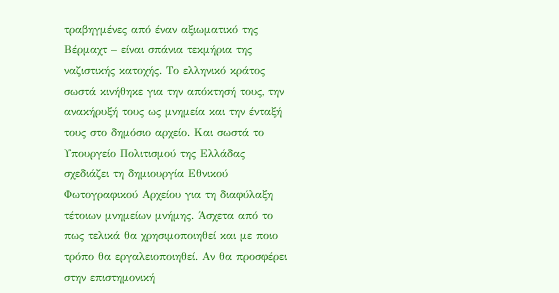τραβηγμένες από έναν αξιωματικό της Βέρμαχτ – είναι σπάνια τεκμήρια της ναζιστικής κατοχής. Το ελληνικό κράτος σωστά κινήθηκε για την απόκτησή τους, την ανακήρυξή τους ως μνημεία και την ένταξή τους στο δημόσιο αρχείο. Και σωστά το Υπουργείο Πολιτισμού της Ελλάδας σχεδιάζει τη δημιουργία Εθνικού Φωτογραφικού Αρχείου για τη διαφύλαξη τέτοιων μνημείων μνήμης. Άσχετα από το πως τελικά θα χρησιμοποιηθεί και με ποιο τρόπο θα εργαλειοποιηθεί. Αν θα προσφέρει στην επιστημονική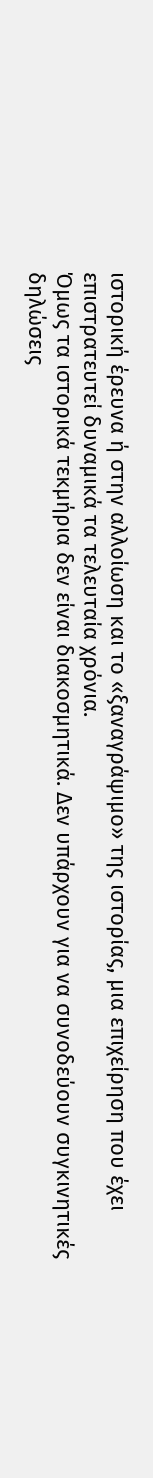ιστορική έρευνα ή στην αλλοίωση και το «ξαναγράψιμο» της ιστορίας, μια επιχείρηση που έχει επιστρατευτεί δυναμικά τα τελευταία χρόνια.
Όμως τα ιστορικά τεκμήρια δεν είναι διακοσμητικά. Δεν υπάρχουν για να συνοδεύουν συγκινητικές δηλώσεις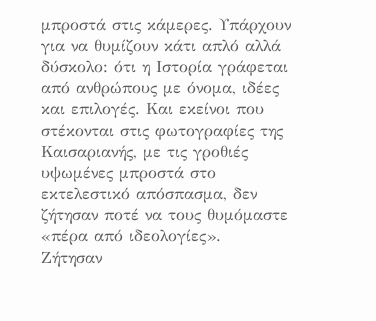μπροστά στις κάμερες. Υπάρχουν για να θυμίζουν κάτι απλό αλλά δύσκολο: ότι η Ιστορία γράφεται από ανθρώπους με όνομα, ιδέες και επιλογές. Και εκείνοι που στέκονται στις φωτογραφίες της Καισαριανής, με τις γροθιές υψωμένες μπροστά στο εκτελεστικό απόσπασμα, δεν ζήτησαν ποτέ να τους θυμόμαστε «πέρα από ιδεολογίες».
Ζήτησαν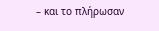– και το πλήρωσαν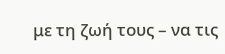με τη ζωή τους – να τις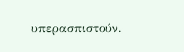υπερασπιστούν.